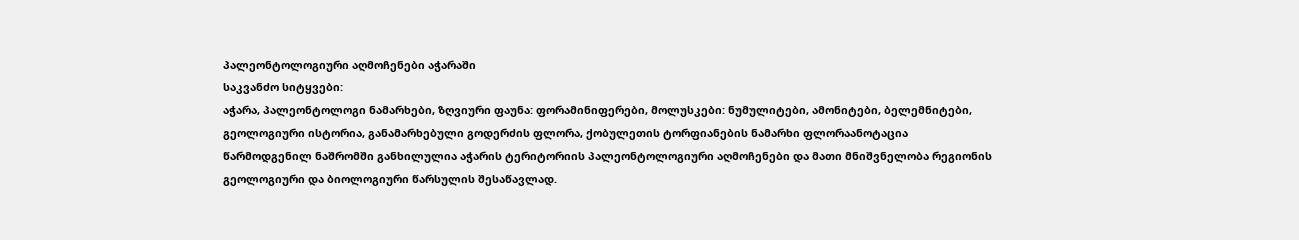პალეონტოლოგიური აღმოჩენები აჭარაში
საკვანძო სიტყვები:
აჭარა, პალეონტოლოგი ნამარხები, ზღვიური ფაუნა: ფორამინიფერები, მოლუსკები: ნუმულიტები, ამონიტები, ბელემნიტები, გეოლოგიური ისტორია, განამარხებული გოდერძის ფლორა, ქობულეთის ტორფიანების ნამარხი ფლორაანოტაცია
წარმოდგენილ ნაშრომში განხილულია აჭარის ტერიტორიის პალეონტოლოგიური აღმოჩენები და მათი მნიშვნელობა რეგიონის გეოლოგიური და ბიოლოგიური წარსულის შესაწავლად.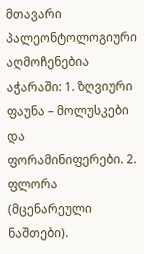მთავარი პალეონტოლოგიური აღმოჩენებია აჭარაში: 1. ზღვიური ფაუნა – მოლუსკები და ფორამინიფერები. 2. ფლორა (მცენარეული ნაშთები).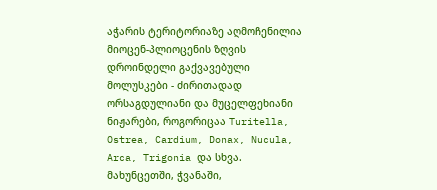აჭარის ტერიტორიაზე აღმოჩენილია მიოცენ-პლიოცენის ზღვის დროინდელი გაქვავებული მოლუსკები - ძირითადად ორსაგდულიანი და მუცელფეხიანი ნიჟარები, როგორიცაა Turitella, Ostrea, Cardium, Donax, Nucula, Arca, Trigonia და სხვა.
მახუნცეთში, ჭვანაში,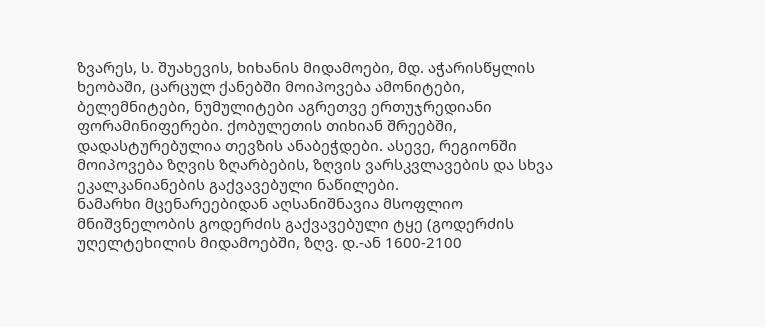ზვარეს, ს. შუახევის, ხიხანის მიდამოები, მდ. აჭარისწყლის ხეობაში, ცარცულ ქანებში მოიპოვება ამონიტები, ბელემნიტები, ნუმულიტები აგრეთვე ერთუჯრედიანი ფორამინიფერები. ქობულეთის თიხიან შრეებში, დადასტურებულია თევზის ანაბეჭდები. ასევე, რეგიონში მოიპოვება ზღვის ზღარბების, ზღვის ვარსკვლავების და სხვა ეკალკანიანების გაქვავებული ნაწილები.
ნამარხი მცენარეებიდან აღსანიშნავია მსოფლიო მნიშვნელობის გოდერძის გაქვავებული ტყე (გოდერძის უღელტეხილის მიდამოებში, ზღვ. დ.-ან 1600-2100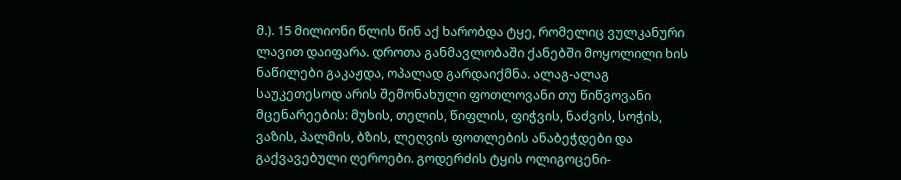მ.). 15 მილიონი წლის წინ აქ ხარობდა ტყე, რომელიც ვულკანური ლავით დაიფარა. დროთა განმავლობაში ქანებში მოყოლილი ხის ნაწილები გაკაჟდა, ოპალად გარდაიქმნა. ალაგ-ალაგ საუკეთესოდ არის შემონახული ფოთლოვანი თუ წიწვოვანი მცენარეების: მუხის, თელის, წიფლის, ფიჭვის, ნაძვის, სოჭის, ვაზის, პალმის, ბზის, ლეღვის ფოთლების ანაბეჭდები და გაქვავებული ღეროები. გოდერძის ტყის ოლიგოცენი-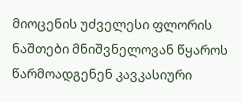მიოცენის უძველესი ფლორის ნაშთები მნიშვნელოვან წყაროს წარმოადგენენ კავკასიური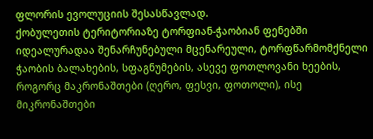ფლორის ევოლუციის შესასწავლად.
ქობულეთის ტერიტორიაზე ტორფიან-ჭაობიან ფენებში იდეალურადაა შენარჩუნებული მცენარეული, ტორფწარმომქნელი ჭაობის ბალახების, სფაგნუმების, ასევე ფოთლოვანი ხეების, როგორც მაკრონაშთები (ღერო, ფესვი, ფოთოლი), ისე მიკრონაშთები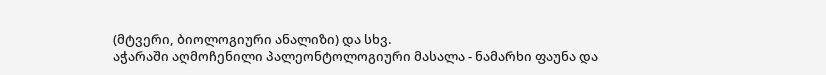(მტვერი, ბიოლოგიური ანალიზი) და სხვ.
აჭარაში აღმოჩენილი პალეონტოლოგიური მასალა - ნამარხი ფაუნა და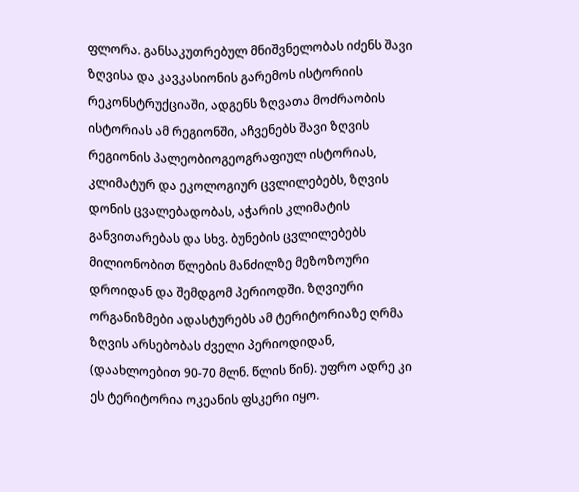ფლორა. განსაკუთრებულ მნიშვნელობას იძენს შავი ზღვისა და კავკასიონის გარემოს ისტორიის რეკონსტრუქციაში, ადგენს ზღვათა მოძრაობის ისტორიას ამ რეგიონში, აჩვენებს შავი ზღვის რეგიონის პალეობიოგეოგრაფიულ ისტორიას, კლიმატურ და ეკოლოგიურ ცვლილებებს, ზღვის დონის ცვალებადობას, აჭარის კლიმატის განვითარებას და სხვ. ბუნების ცვლილებებს მილიონობით წლების მანძილზე მეზოზოური დროიდან და შემდგომ პერიოდში. ზღვიური ორგანიზმები ადასტურებს ამ ტერიტორიაზე ღრმა ზღვის არსებობას ძველი პერიოდიდან, (დაახლოებით 90-70 მლნ. წლის წინ). უფრო ადრე კი ეს ტერიტორია ოკეანის ფსკერი იყო.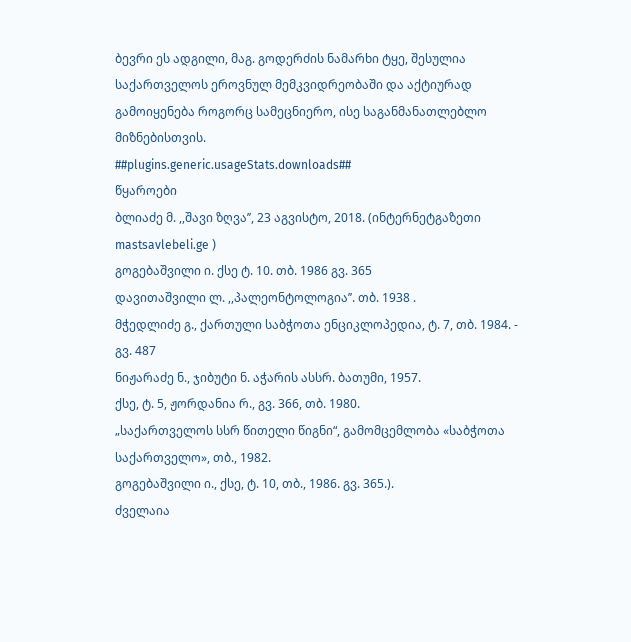ბევრი ეს ადგილი, მაგ. გოდერძის ნამარხი ტყე, შესულია საქართველოს ეროვნულ მემკვიდრეობაში და აქტიურად გამოიყენება როგორც სამეცნიერო, ისე საგანმანათლებლო მიზნებისთვის.
##plugins.generic.usageStats.downloads##
წყაროები
ბლიაძე მ. ,,შავი ზღვა’’, 23 აგვისტო, 2018. (ინტერნეტგაზეთი mastsavlebeli.ge )
გოგებაშვილი ი. ქსე ტ. 10. თბ. 1986 გვ. 365
დავითაშვილი ლ. ,,პალეონტოლოგია’’. თბ. 1938 .
მჭედლიძე გ., ქართული საბჭოთა ენციკლოპედია, ტ. 7, თბ. 1984. - გვ. 487
ნიჟარაძე ნ., ჯიბუტი ნ. აჭარის ასსრ. ბათუმი, 1957.
ქსე, ტ. 5, ჟორდანია რ., გვ. 366, თბ. 1980.
„საქართველოს სსრ წითელი წიგნი“, გამომცემლობა «საბჭოთა საქართველო», თბ., 1982.
გოგებაშვილი ი., ქსე, ტ. 10, თბ., 1986. გვ. 365.).
ძველაია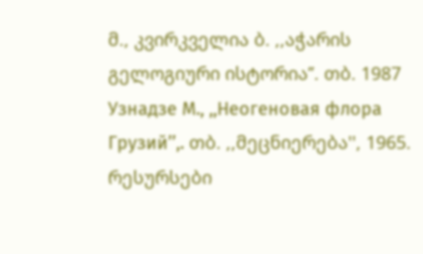მ., კვირკველია ბ. ,,აჭარის გელოგიური ისტორია’’. თბ. 1987
Узнадзе М., ,,Неогеновая флора Грузий’’,. თბ. ,,მეცნიერება'', 1965.
რესურსები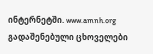ინტერნეტში. www.amnh.org გადაშენებული ცხოველები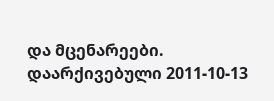და მცენარეები. დაარქივებული 2011-10-13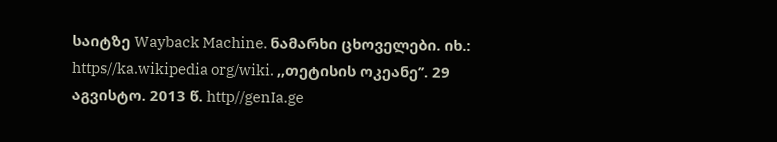საიტზე Wayback Machine. ნამარხი ცხოველები. იხ.: https//ka.wikipedia org/wiki. ,,თეტისის ოკეანე’’. 29 აგვისტო. 2013 წ. http//genIa.ge